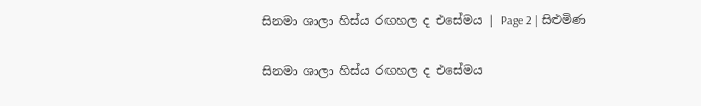සිනමා ශාලා හිස්ය රඟහල ද එසේමය | Page 2 | සිළුමිණ

සිනමා ශාලා හිස්ය රඟහල ද එසේමය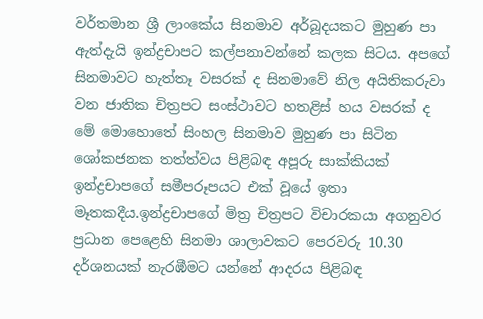වර්තමාන ශ්‍රී ලාංකේය සිනමාව අර්බූදයකට මුහුණ පා ඇත්දැයි ඉන්ද්‍රචාපට කල්පනාවන්නේ කලක සිටය. අපගේ සිනමාවට හැත්තෑ වසරක් ද සිනමාවේ නිල අයිතිකරුවා වන ජාතික චිත්‍රපට සංස්ථාවට හතළිස් හය වසරක් ද මේ මොහොතේ සිංහල සිනමාව මුහුණ පා සිටින ශෝකජනක තත්ත්වය පිළිබඳ අපූරු සාක්කියක් ඉන්ද්‍රචාපගේ සමීපරූපයට එක් වූයේ ඉතා මෑතකදීය.ඉන්ද්‍රචාපගේ මිත්‍ර චිත්‍රපට විචාරකයා අගනුවර ප්‍රධාන පෙළෙහි සිනමා ශාලාවකට පෙරවරු 10.30 දර්ශනයක් නැරඹීමට යන්නේ ආදරය පිළිබඳ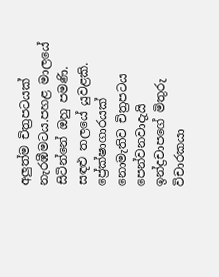අලුත්ම චිත්‍රපටයක් නැරඹීමටය.පහළ මාලයේ සිටින්නේ ඔහු පමණි. සඳළු තලයේ යුවළකි. ප්‍රේක්ෂාගාරයක් නොමැතිව චිත්‍රපටය පෙන්වනවාදැයි ඉන්ද්‍රචාපගේ මිතුරු විචාරකයා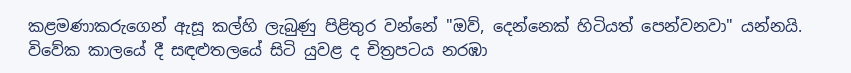කළමණාකරුගෙන් ඇසූ කල්හි ලැබුණු පිළිතුර වන්නේ "ඔව්, දෙන්නෙක් හිටියත් පෙන්වනවා" යන්නයි. විවේක කාලයේ දී සඳළුතලයේ සිටි යුවළ ද චිත්‍රපටය නරඹා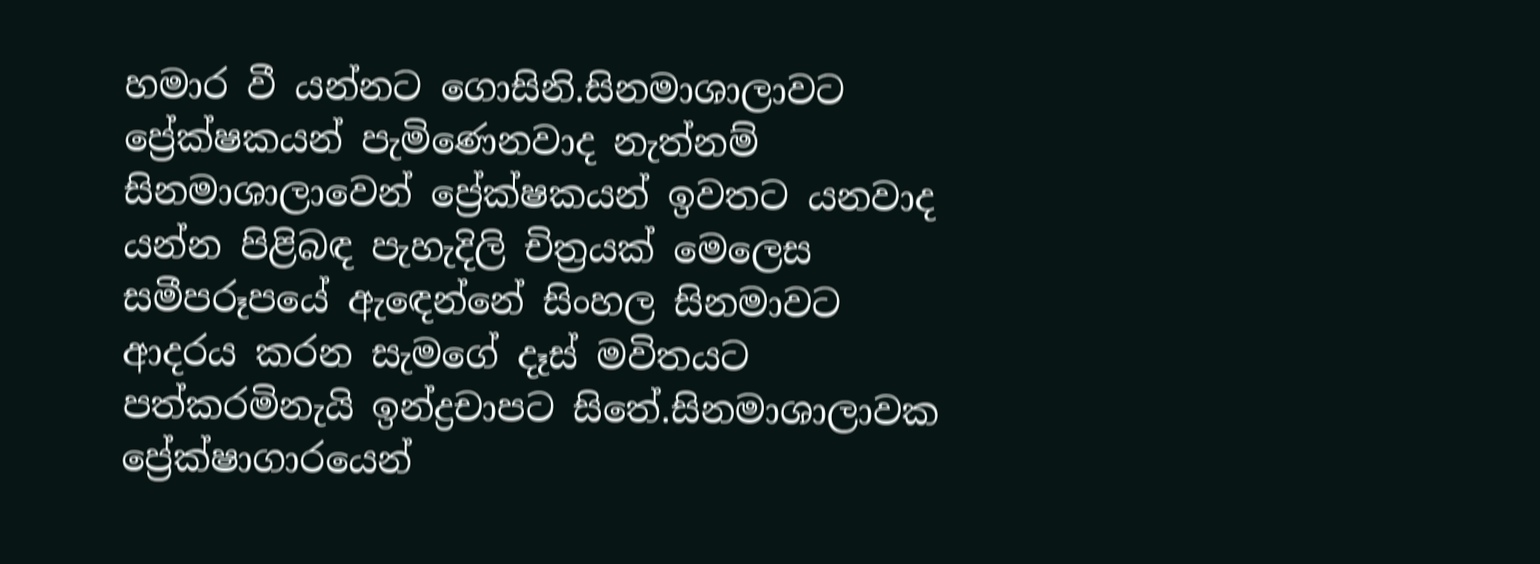හමාර වී යන්නට ගොසිනි.සිනමාශාලාවට ප්‍රේක්ෂකයන් පැමිණෙනවාද නැත්නම් සිනමාශාලාවෙන් ප්‍රේක්ෂකයන් ඉවතට යනවාද යන්න පිළිබඳ පැහැදිලි චිත්‍රයක් මෙලෙස සමීපරූපයේ ඇඳෙන්නේ සිංහල සිනමාවට ආදරය කරන සැමගේ දෑස් මවිතයට පත්කරමිනැයි ඉන්ද්‍රචාපට සිතේ.සිනමාශාලාවක ප්‍රේක්ෂාගාරයෙන්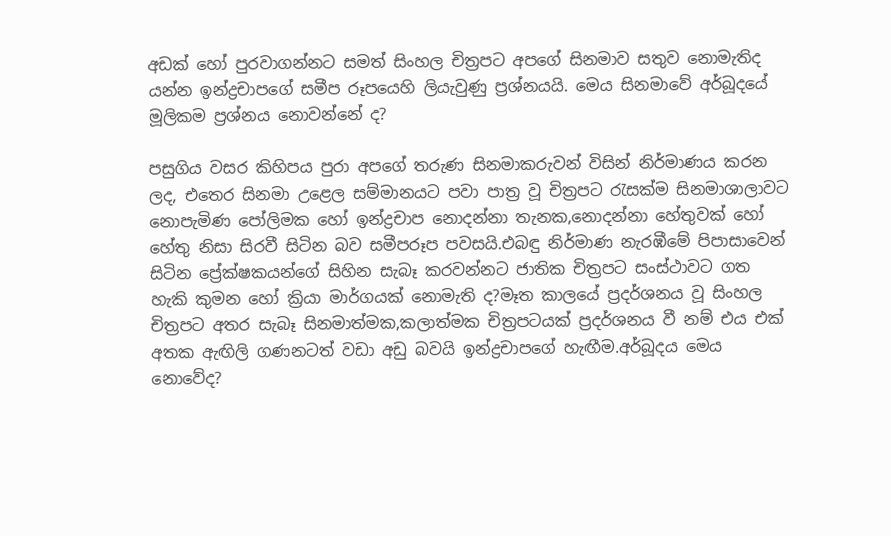අඩක් හෝ පුරවාගන්නට සමත් සිංහල චිත්‍රපට අපගේ සිනමාව සතුව නොමැතිද යන්න ඉන්ද්‍රචාපගේ සමීප රූපයෙහි ලියැවුණු ප්‍රශ්නයයි. මෙය සිනමාවේ අර්බූදයේ මූලිකම ප්‍රශ්නය නොවන්නේ ද?

පසුගිය වසර කිහිපය පුරා අපගේ තරුණ සිනමාකරුවන් විසින් නිර්මාණය කරන ලද, එතෙර සිනමා උළෙල සම්මානයට පවා පාත්‍ර වූ චිත්‍රපට රැසක්ම සිනමාශාලාවට නොපැමිණ පෝලිමක හෝ ඉන්ද්‍රචාප නොදන්නා තැනක,නොදන්නා හේතුවක් හෝ හේතු නිසා සිරවී සිටින බව සමීපරූප පවසයි.එබඳු නිර්මාණ නැරඹීමේ පිපාසාවෙන් සිටින ප්‍රේක්ෂකයන්ගේ සිහින සැබෑ කරවන්නට ජාතික චිත්‍රපට සංස්ථාවට ගත හැකි කුමන හෝ ක්‍රියා මාර්ගයක් නොමැති ද?මෑත කාලයේ ප්‍රදර්ශනය වූ සිංහල චිත්‍රපට අතර සැබෑ සිනමාත්මක,කලාත්මක චිත්‍රපටයක් ප්‍රදර්ශනය වී නම් එය එක් අතක ඇඟිලි ගණනටත් වඩා අඩු බවයි ඉන්ද්‍රචාපගේ හැඟීම.අර්බූදය මෙය නොවේද?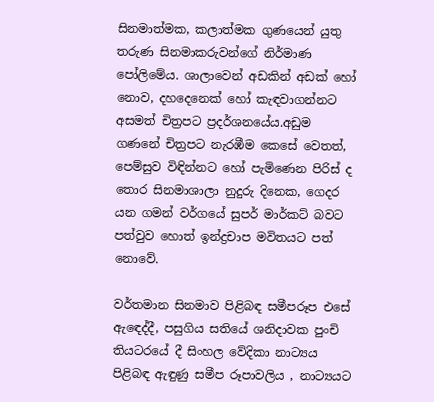සිනමාත්මක, කලාත්මක ගුණයෙන් යුතු තරුණ සිනමාකරුවන්ගේ නිර්මාණ පෝලිමේය. ශාලාවෙන් අඩකින් අඩක් හෝ නොව, දහදෙනෙක් හෝ කැඳවාගන්නට අසමත් චිත්‍රපට ප්‍රදර්ශනයේය.අඩුම ගණනේ චිත්‍රපට නැරඹීම කෙසේ වෙතත්, පෙම්සුව විඳින්නට හෝ පැමිණෙන පිරිස් ද තොර සිනමාශාලා නුදුරු දිනෙක, ගෙදර යන ගමන් වර්ගයේ සුපර් මාර්කට් බවට පත්වුව හොත් ඉන්ද්‍රචාප මවිතයට පත් නොවේ.

වර්තමාන සිනමාව පිළිබඳ සමීපරූප එසේ ඇඳෙද්දී, පසුගිය සතියේ ශනිදාවක පුංචි තියටරයේ දී සිංහල වේදිකා නාට්‍යය පිළිබඳ ඇඳුණු සමීප රූපාවලිය , නාට්‍යයට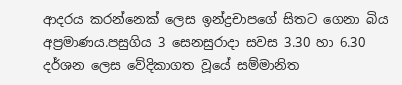ආදරය කරන්නෙක් ලෙස ඉන්ද්‍රචාපගේ සිතට ගෙනා බිය අප්‍රමාණය.පසුගිය 3 සෙනසුරාදා සවස 3.30 හා 6.30 දර්ශන ලෙස වේදිකාගත වූයේ සම්මානිත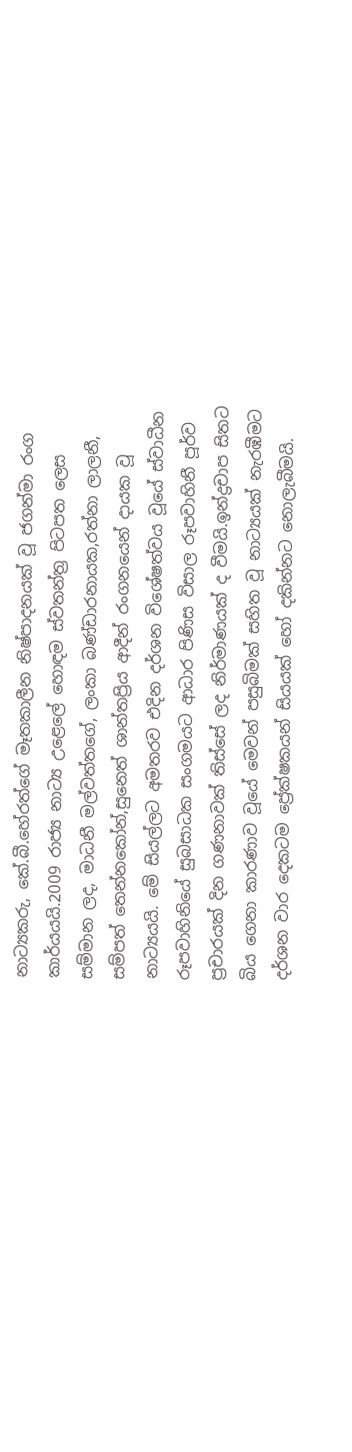නාට්‍යකරු, කේ.බී.හේරත්ගේ මෑතකාලීන නිෂ්පාදනයක් වූ ජගන්මා රංග කාර්යයයි.2009 රාජ්‍ය නාට්‍ය උළෙලේ හොඳම ස්වතන්ත්‍ර පිටපත ලෙස සම්මාන ලද, මාධනී මල්වත්තගේ, ලංකා බණ්ඩාරනායක,රත්නා ලාලනී, සම්පත් තෙන්නකෝන්,සුනෙත් ශාන්තප්‍රිය ආදීන් රංගනයෙන් දායක වූ නාට්‍යයයි. මේ සියල්ලට අමතරව එදින දර්ශන විශේෂත්වය වූයේ ස්වාධීන රූපවාහිනියේ සුබසාධක සංගමයට ආධාර පිණිස විසාල රූපවාහිනී පූර්ව ප්‍රචාරයක් දින ගණනාවක් තිස්සේ ලද නිර්මාණයක් ද වීමයි.ඉන්ද්‍රචාප සිතට බිය ගෙනා කාරණාව වූයේ මෙවන් පසුබිමක් සහිත වූ නාට්‍යයක් නැරඹීමට දර්ශන වාර දෙකටම ප්‍රේක්ෂකයන් සියයක් හෝ දකින්නට නොලැබීමයි.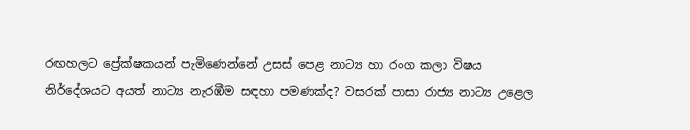රඟහලට ප්‍රේක්ෂකයන් පැමිණෙන්නේ උසස් පෙළ නාට්‍ය හා රංග කලා විෂය නිර්දේශයට අයත් නාට්‍ය නැරඹීම සඳහා පමණක්ද? වසරක් පාසා රාජ්‍ය නාට්‍ය උළෙල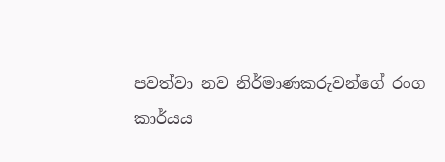පවත්වා නව නිර්මාණකරුවන්ගේ රංග කාර්යය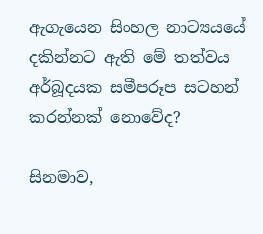ඇගැයෙන සිංහල නාට්‍යයයේ දකින්නට ඇති මේ තත්වය අර්බූදයක සමීපරූප සටහන් කරන්නක් නොවේද?

සිනමාව,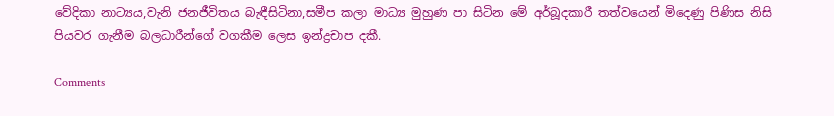වේදිකා නාට්‍යය,වැනි ජනජීවිතය බැඳීසිටිනා,සමීප කලා මාධ්‍ය මුහුණ පා සිටින මේ අර්බූදකාරී තත්වයෙන් මිදෙණු පිණිස නිසි පියවර ගැනීම බලධාරීන්ගේ වගකීම ලෙස ඉන්ද්‍රචාප දකී.

Comments